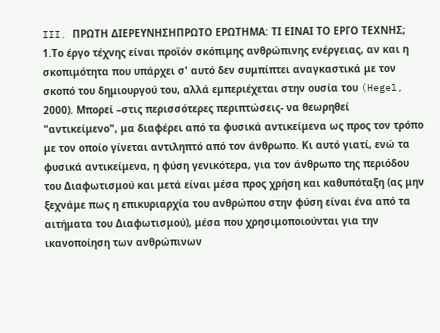III. ΠΡΩΤΗ ΔΙΕΡΕΥΝΗΣΗΠΡΩΤΟ ΕΡΩΤΗΜΑ: ΤΙ ΕΙΝΑΙ ΤΟ ΕΡΓΟ ΤΕΧΝΗΣ;
1.Το έργο τέχνης είναι προϊόν σκόπιμης ανθρώπινης ενέργειας, αν και η σκοπιμότητα που υπάρχει σ' αυτό δεν συμπίπτει αναγκαστικά με τον σκοπό του δημιουργού του, αλλά εμπεριέχεται στην ουσία του (Hegel, 2000). Μπορεί –στις περισσότερες περιπτώσεις- να θεωρηθεί "αντικείμενο", μα διαφέρει από τα φυσικά αντικείμενα ως προς τον τρόπο με τον οποίο γίνεται αντιληπτό από τον άνθρωπο. Κι αυτό γιατί, ενώ τα φυσικά αντικείμενα, η φύση γενικότερα, για τον άνθρωπο της περιόδου του Διαφωτισμού και μετά είναι μέσα προς χρήση και καθυπόταξη (ας μην ξεχνάμε πως η επικυριαρχία του ανθρώπου στην φύση είναι ένα από τα αιτήματα του Διαφωτισμού), μέσα που χρησιμοποιούνται για την ικανοποίηση των ανθρώπινων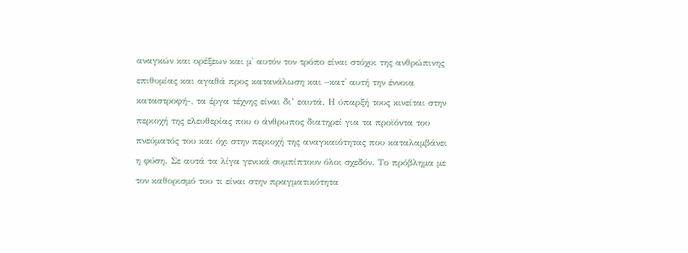αναγκών και ορέξεων και μ' αυτόν τον τρόπο είναι στόχοι της ανθρώπινης επιθυμίας και αγαθά προς κατανάλωση και –κατ' αυτή την έννοια καταστροφή-, τα έργα τέχνης είναι δι’ εαυτά. Η ύπαρξή τους κινείται στην περιοχή της ελευθερίας που ο άνθρωπος διατηρεί για τα προϊόντα του πνεύματός του και όχι στην περιοχή της αναγκαιότητας που καταλαμβάνει η φύση. Σε αυτά τα λίγα γενικά συμπίπτουν όλοι σχεδόν. Το πρόβλημα με τον καθορισμό του τι είναι στην πραγματικότητα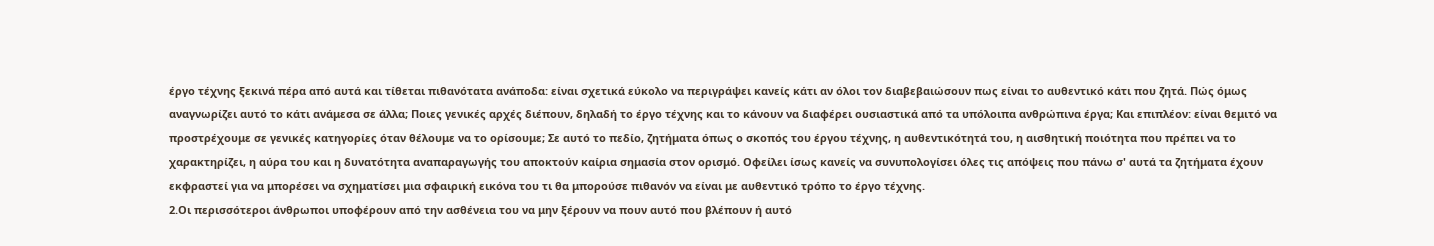έργο τέχνης ξεκινά πέρα από αυτά και τίθεται πιθανότατα ανάποδα: είναι σχετικά εύκολο να περιγράψει κανείς κάτι αν όλοι τον διαβεβαιώσουν πως είναι το αυθεντικό κάτι που ζητά. Πώς όμως αναγνωρίζει αυτό το κάτι ανάμεσα σε άλλα; Ποιες γενικές αρχές διέπουν, δηλαδή το έργο τέχνης και το κάνουν να διαφέρει ουσιαστικά από τα υπόλοιπα ανθρώπινα έργα; Και επιπλέον: είναι θεμιτό να προστρέχουμε σε γενικές κατηγορίες όταν θέλουμε να το ορίσουμε; Σε αυτό το πεδίο, ζητήματα όπως ο σκοπός του έργου τέχνης, η αυθεντικότητά του, η αισθητική ποιότητα που πρέπει να το χαρακτηρίζει, η αύρα του και η δυνατότητα αναπαραγωγής του αποκτούν καίρια σημασία στον ορισμό. Οφείλει ίσως κανείς να συνυπολογίσει όλες τις απόψεις που πάνω σ' αυτά τα ζητήματα έχουν εκφραστεί για να μπορέσει να σχηματίσει μια σφαιρική εικόνα του τι θα μπορούσε πιθανόν να είναι με αυθεντικό τρόπο το έργο τέχνης.
2.Οι περισσότεροι άνθρωποι υποφέρουν από την ασθένεια του να μην ξέρουν να πουν αυτό που βλέπουν ή αυτό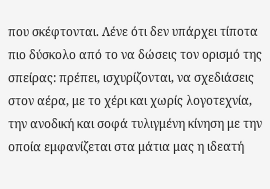που σκέφτονται. Λένε ότι δεν υπάρχει τίποτα πιο δύσκολο από το να δώσεις τον ορισμό της σπείρας: πρέπει, ισχυρίζονται, να σχεδιάσεις στον αέρα, με το χέρι και χωρίς λογοτεχνία, την ανοδική και σοφά τυλιγμένη κίνηση με την οποία εμφανίζεται στα μάτια μας η ιδεατή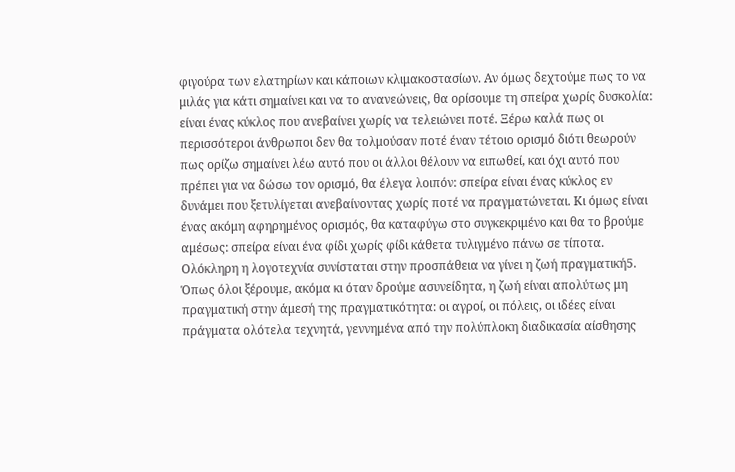φιγούρα των ελατηρίων και κάποιων κλιμακοστασίων. Αν όμως δεχτούμε πως το να μιλάς για κάτι σημαίνει και να το ανανεώνεις, θα ορίσουμε τη σπείρα χωρίς δυσκολία: είναι ένας κύκλος που ανεβαίνει χωρίς να τελειώνει ποτέ. Ξέρω καλά πως οι περισσότεροι άνθρωποι δεν θα τολμούσαν ποτέ έναν τέτοιο ορισμό διότι θεωρούν πως ορίζω σημαίνει λέω αυτό που οι άλλοι θέλουν να ειπωθεί, και όχι αυτό που πρέπει για να δώσω τον ορισμό, θα έλεγα λοιπόν: σπείρα είναι ένας κύκλος εν δυνάμει που ξετυλίγεται ανεβαίνοντας χωρίς ποτέ να πραγματώνεται. Κι όμως είναι ένας ακόμη αφηρημένος ορισμός, θα καταφύγω στο συγκεκριμένο και θα το βρούμε αμέσως: σπείρα είναι ένα φίδι χωρίς φίδι κάθετα τυλιγμένο πάνω σε τίποτα. Ολόκληρη η λογοτεχνία συνίσταται στην προσπάθεια να γίνει η ζωή πραγματική5. Όπως όλοι ξέρουμε, ακόμα κι όταν δρούμε ασυνείδητα, η ζωή είναι απολύτως μη πραγματική στην άμεσή της πραγματικότητα: οι αγροί, οι πόλεις, οι ιδέες είναι πράγματα ολότελα τεχνητά, γεννημένα από την πολύπλοκη διαδικασία αίσθησης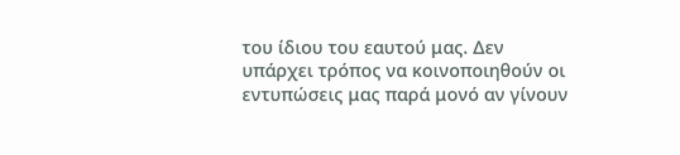του ίδιου του εαυτού μας. Δεν υπάρχει τρόπος να κοινοποιηθούν οι εντυπώσεις μας παρά μονό αν γίνουν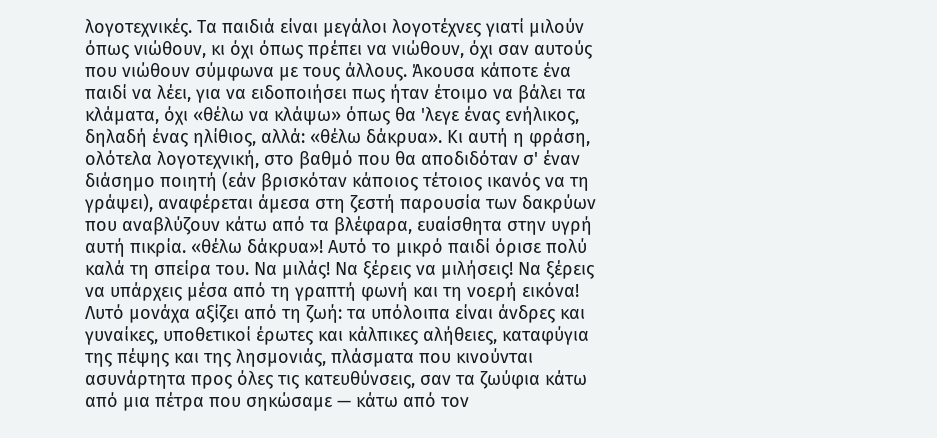λογοτεχνικές. Τα παιδιά είναι μεγάλοι λογοτέχνες γιατί μιλούν όπως νιώθουν, κι όχι όπως πρέπει να νιώθουν, όχι σαν αυτούς που νιώθουν σύμφωνα με τους άλλους. Άκουσα κάποτε ένα παιδί να λέει, για να ειδοποιήσει πως ήταν έτοιμο να βάλει τα κλάματα, όχι «θέλω να κλάψω» όπως θα 'λεγε ένας ενήλικος, δηλαδή ένας ηλίθιος, αλλά: «θέλω δάκρυα». Κι αυτή η φράση, ολότελα λογοτεχνική, στο βαθμό που θα αποδιδόταν σ' έναν διάσημο ποιητή (εάν βρισκόταν κάποιος τέτοιος ικανός να τη γράψει), αναφέρεται άμεσα στη ζεστή παρουσία των δακρύων που αναβλύζουν κάτω από τα βλέφαρα, ευαίσθητα στην υγρή αυτή πικρία. «θέλω δάκρυα»! Αυτό το μικρό παιδί όρισε πολύ καλά τη σπείρα του. Να μιλάς! Να ξέρεις να μιλήσεις! Να ξέρεις να υπάρχεις μέσα από τη γραπτή φωνή και τη νοερή εικόνα! Λυτό μονάχα αξίζει από τη ζωή: τα υπόλοιπα είναι άνδρες και γυναίκες, υποθετικοί έρωτες και κάλπικες αλήθειες, καταφύγια της πέψης και της λησμονιάς, πλάσματα που κινούνται ασυνάρτητα προς όλες τις κατευθύνσεις, σαν τα ζωύφια κάτω από μια πέτρα που σηκώσαμε — κάτω από τον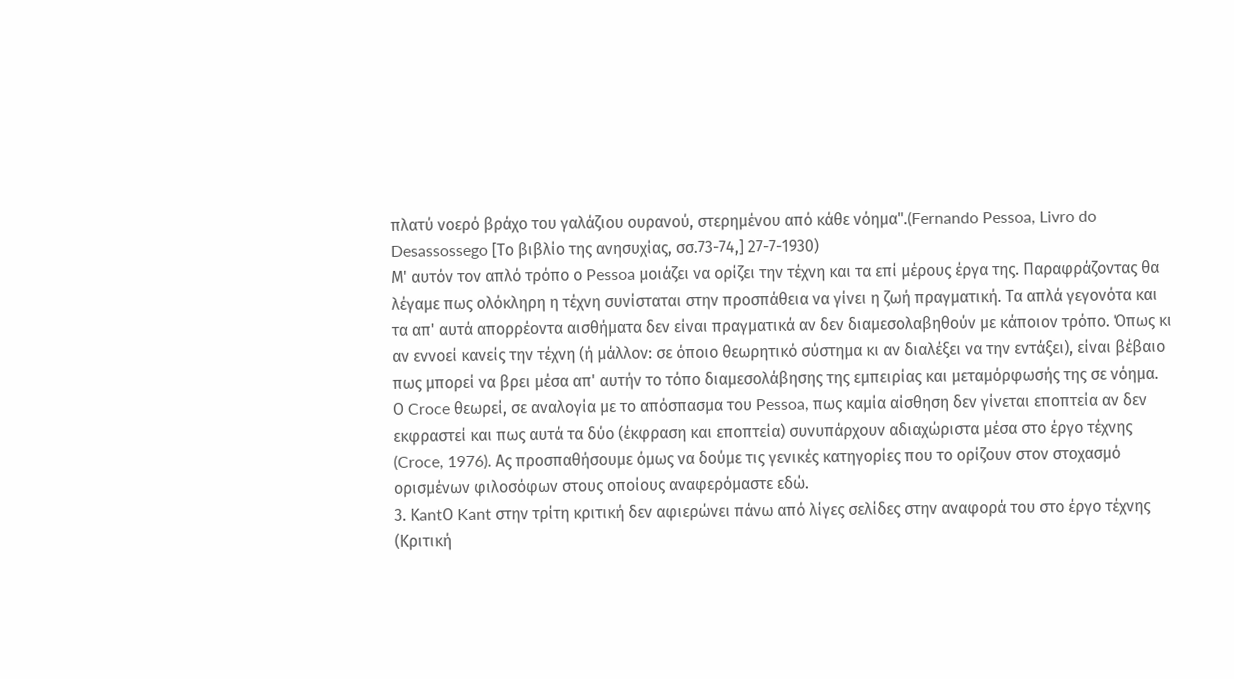πλατύ νοερό βράχο του γαλάζιου ουρανού, στερημένου από κάθε νόημα".(Fernando Pessoa, Livro do Desassossego [Το βιβλίο της ανησυχίας, σσ.73-74,] 27-7-1930)
Μ' αυτόν τον απλό τρόπο ο Pessoa μοιάζει να ορίζει την τέχνη και τα επί μέρους έργα της. Παραφράζοντας θα λέγαμε πως ολόκληρη η τέχνη συνίσταται στην προσπάθεια να γίνει η ζωή πραγματική. Τα απλά γεγονότα και τα απ' αυτά απορρέοντα αισθήματα δεν είναι πραγματικά αν δεν διαμεσολαβηθούν με κάποιον τρόπο. Όπως κι αν εννοεί κανείς την τέχνη (ή μάλλον: σε όποιο θεωρητικό σύστημα κι αν διαλέξει να την εντάξει), είναι βέβαιο πως μπορεί να βρει μέσα απ' αυτήν το τόπο διαμεσολάβησης της εμπειρίας και μεταμόρφωσής της σε νόημα. Ο Croce θεωρεί, σε αναλογία με το απόσπασμα του Pessoa, πως καμία αίσθηση δεν γίνεται εποπτεία αν δεν εκφραστεί και πως αυτά τα δύο (έκφραση και εποπτεία) συνυπάρχουν αδιαχώριστα μέσα στο έργο τέχνης (Croce, 1976). Ας προσπαθήσουμε όμως να δούμε τις γενικές κατηγορίες που το ορίζουν στον στοχασμό ορισμένων φιλοσόφων στους οποίους αναφερόμαστε εδώ.
3. ΚantΟ Kant στην τρίτη κριτική δεν αφιερώνει πάνω από λίγες σελίδες στην αναφορά του στο έργο τέχνης (Κριτική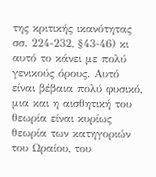της κριτικής ικανότητας σσ. 224-232, §43-46) κι αυτό το κάνει με πολύ γενικούς όρους. Αυτό είναι βέβαια πολύ φυσικό, μια και η αισθητική του θεωρία είναι κυρίως θεωρία των κατηγοριών του Ωραίου, του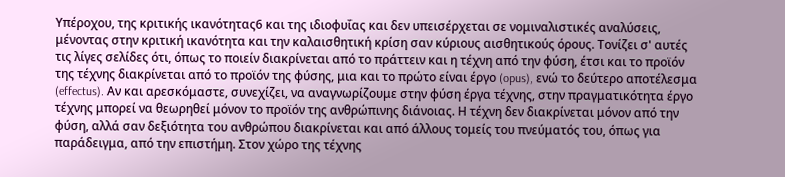Υπέροχου, της κριτικής ικανότητας6 και της ιδιοφυΐας και δεν υπεισέρχεται σε νομιναλιστικές αναλύσεις, μένοντας στην κριτική ικανότητα και την καλαισθητική κρίση σαν κύριους αισθητικούς όρους. Τονίζει σ' αυτές τις λίγες σελίδες ότι, όπως το ποιείν διακρίνεται από το πράττειν και η τέχνη από την φύση, έτσι και το προϊόν της τέχνης διακρίνεται από το προϊόν της φύσης, μια και το πρώτο είναι έργο (opus), ενώ το δεύτερο αποτέλεσμα (effectus). Αν και αρεσκόμαστε, συνεχίζει, να αναγνωρίζουμε στην φύση έργα τέχνης, στην πραγματικότητα έργο τέχνης μπορεί να θεωρηθεί μόνον το προϊόν της ανθρώπινης διάνοιας. Η τέχνη δεν διακρίνεται μόνον από την φύση, αλλά σαν δεξιότητα του ανθρώπου διακρίνεται και από άλλους τομείς του πνεύματός του, όπως για παράδειγμα, από την επιστήμη. Στον χώρο της τέχνης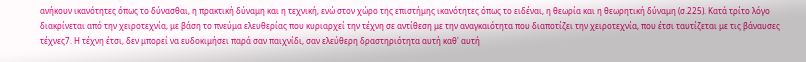ανήκουν ικανότητες όπως το δύνασθαι, η πρακτική δύναμη και η τεχνική, ενώ στον χώρο της επιστήμης ικανότητες όπως το ειδέναι, η θεωρία και η θεωρητική δύναμη (σ.225). Κατά τρίτο λόγο διακρίνεται από την χειροτεχνία, με βάση το πνεύμα ελευθερίας που κυριαρχεί την τέχνη σε αντίθεση με την αναγκαιότητα που διαποτίζει την χειροτεχνία, που έτσι ταυτίζεται με τις βάναυσες τέχνες7. Η τέχνη έτσι, δεν μπορεί να ευδοκιμήσει παρά σαν παιχνίδι, σαν ελεύθερη δραστηριότητα αυτή καθ' αυτή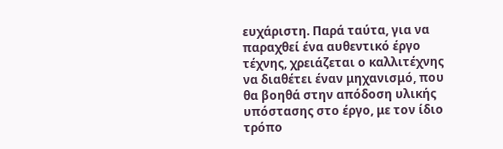ευχάριστη. Παρά ταύτα, για να παραχθεί ένα αυθεντικό έργο τέχνης, χρειάζεται ο καλλιτέχνης να διαθέτει έναν μηχανισμό, που θα βοηθά στην απόδοση υλικής υπόστασης στο έργο, με τον ίδιο τρόπο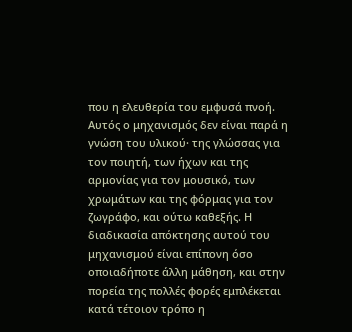που η ελευθερία του εμφυσά πνοή. Αυτός ο μηχανισμός δεν είναι παρά η γνώση του υλικού· της γλώσσας για τον ποιητή, των ήχων και της αρμονίας για τον μουσικό, των χρωμάτων και της φόρμας για τον ζωγράφο, και ούτω καθεξής. Η διαδικασία απόκτησης αυτού του μηχανισμού είναι επίπονη όσο οποιαδήποτε άλλη μάθηση, και στην πορεία της πολλές φορές εμπλέκεται κατά τέτοιον τρόπο η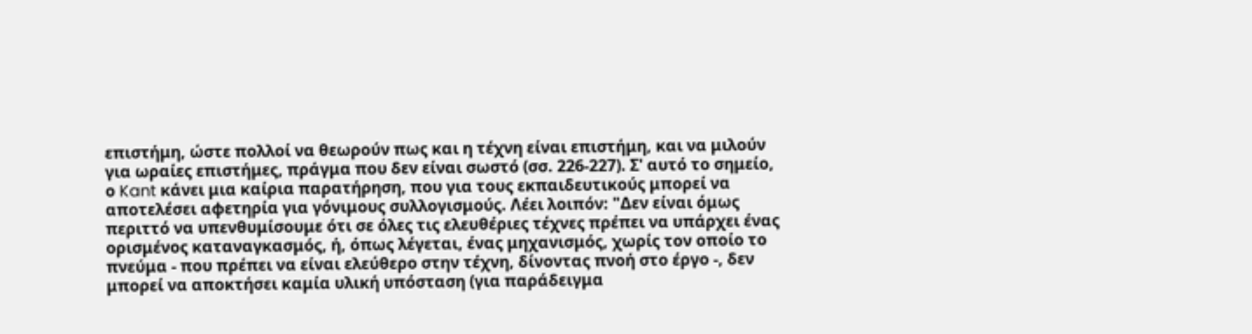επιστήμη, ώστε πολλοί να θεωρούν πως και η τέχνη είναι επιστήμη, και να μιλούν για ωραίες επιστήμες, πράγμα που δεν είναι σωστό (σσ. 226-227). Σ' αυτό το σημείο, ο Kant κάνει μια καίρια παρατήρηση, που για τους εκπαιδευτικούς μπορεί να αποτελέσει αφετηρία για γόνιμους συλλογισμούς. Λέει λοιπόν: "Δεν είναι όμως περιττό να υπενθυμίσουμε ότι σε όλες τις ελευθέριες τέχνες πρέπει να υπάρχει ένας ορισμένος καταναγκασμός, ή, όπως λέγεται, ένας μηχανισμός, χωρίς τον οποίο το πνεύμα - που πρέπει να είναι ελεύθερο στην τέχνη, δίνοντας πνοή στο έργο -, δεν μπορεί να αποκτήσει καμία υλική υπόσταση (για παράδειγμα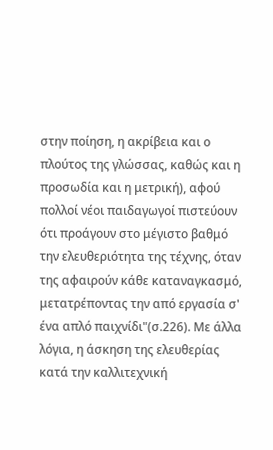στην ποίηση, η ακρίβεια και ο πλούτος της γλώσσας, καθώς και η προσωδία και η μετρική), αφού πολλοί νέοι παιδαγωγοί πιστεύουν ότι προάγουν στο μέγιστο βαθμό την ελευθεριότητα της τέχνης, όταν της αφαιρούν κάθε καταναγκασμό, μετατρέποντας την από εργασία σ' ένα απλό παιχνίδι"(σ.226). Με άλλα λόγια, η άσκηση της ελευθερίας κατά την καλλιτεχνική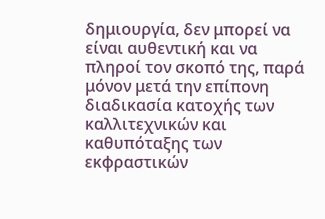δημιουργία, δεν μπορεί να είναι αυθεντική και να πληροί τον σκοπό της, παρά μόνον μετά την επίπονη διαδικασία κατοχής των καλλιτεχνικών και καθυπόταξης των εκφραστικών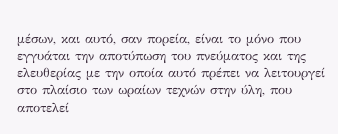μέσων, και αυτό, σαν πορεία, είναι το μόνο που εγγυάται την αποτύπωση του πνεύματος και της ελευθερίας με την οποία αυτό πρέπει να λειτουργεί στο πλαίσιο των ωραίων τεχνών στην ύλη, που αποτελεί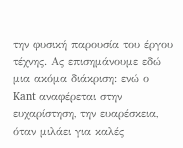την φυσική παρουσία του έργου τέχνης. Ας επισημάνουμε εδώ μια ακόμα διάκριση: ενώ ο Kant αναφέρεται στην ευχαρίστηση, την ευαρέσκεια, όταν μιλάει για καλές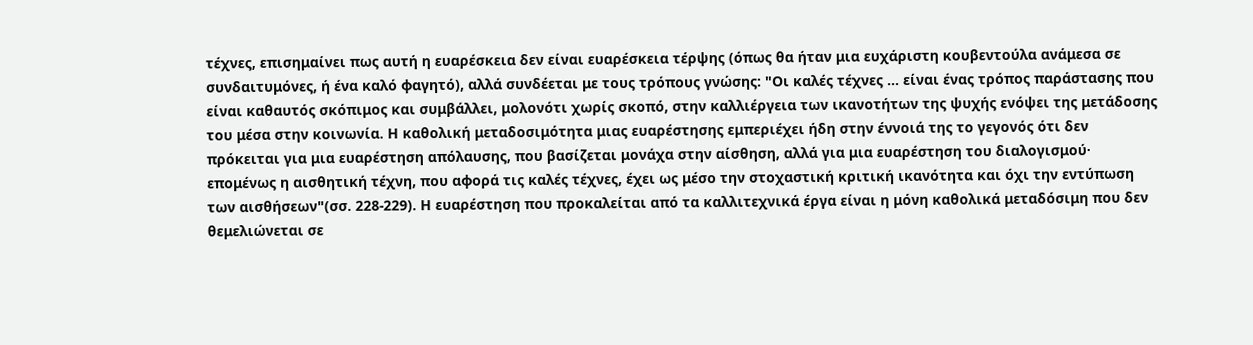τέχνες, επισημαίνει πως αυτή η ευαρέσκεια δεν είναι ευαρέσκεια τέρψης (όπως θα ήταν μια ευχάριστη κουβεντούλα ανάμεσα σε συνδαιτυμόνες, ή ένα καλό φαγητό), αλλά συνδέεται με τους τρόπους γνώσης: "Οι καλές τέχνες … είναι ένας τρόπος παράστασης που είναι καθαυτός σκόπιμος και συμβάλλει, μολονότι χωρίς σκοπό, στην καλλιέργεια των ικανοτήτων της ψυχής ενόψει της μετάδοσης του μέσα στην κοινωνία. Η καθολική μεταδοσιμότητα μιας ευαρέστησης εμπεριέχει ήδη στην έννοιά της το γεγονός ότι δεν πρόκειται για μια ευαρέστηση απόλαυσης, που βασίζεται μονάχα στην αίσθηση, αλλά για μια ευαρέστηση του διαλογισμού· επομένως η αισθητική τέχνη, που αφορά τις καλές τέχνες, έχει ως μέσο την στοχαστική κριτική ικανότητα και όχι την εντύπωση των αισθήσεων"(σσ. 228-229). Η ευαρέστηση που προκαλείται από τα καλλιτεχνικά έργα είναι η μόνη καθολικά μεταδόσιμη που δεν θεμελιώνεται σε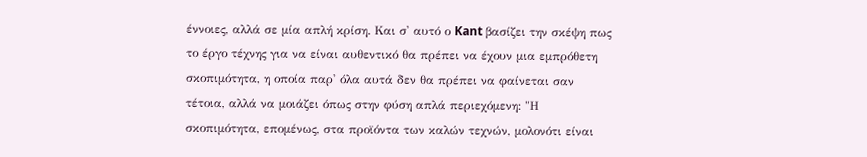έννοιες, αλλά σε μία απλή κρίση. Και σ' αυτό ο Kant βασίζει την σκέψη πως το έργο τέχνης για να είναι αυθεντικό θα πρέπει να έχουν μια εμπρόθετη σκοπιμότητα, η οποία παρ' όλα αυτά δεν θα πρέπει να φαίνεται σαν τέτοια, αλλά να μοιάζει όπως στην φύση απλά περιεχόμενη: "Η σκοπιμότητα, επομένως, στα προϊόντα των καλών τεχνών, μολονότι είναι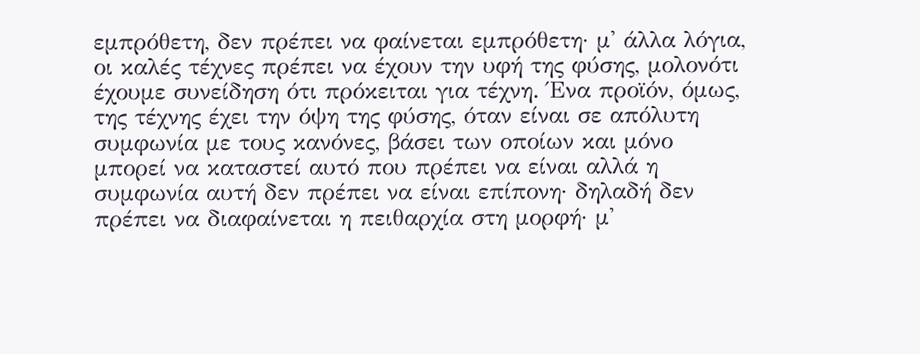εμπρόθετη, δεν πρέπει να φαίνεται εμπρόθετη· μ' άλλα λόγια, οι καλές τέχνες πρέπει να έχουν την υφή της φύσης, μολονότι έχουμε συνείδηση ότι πρόκειται για τέχνη. Ένα προϊόν, όμως, της τέχνης έχει την όψη της φύσης, όταν είναι σε απόλυτη συμφωνία με τους κανόνες, βάσει των οποίων και μόνο μπορεί να καταστεί αυτό που πρέπει να είναι αλλά η συμφωνία αυτή δεν πρέπει να είναι επίπονη· δηλαδή δεν πρέπει να διαφαίνεται η πειθαρχία στη μορφή· μ'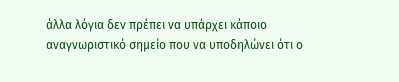άλλα λόγια δεν πρέπει να υπάρχει κάποιο αναγνωριστικό σημείο που να υποδηλώνει ότι ο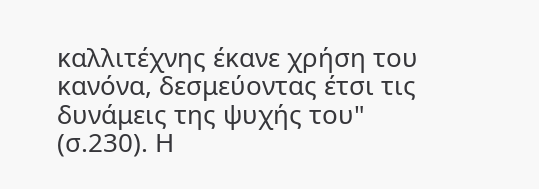καλλιτέχνης έκανε χρήση του κανόνα, δεσμεύοντας έτσι τις δυνάμεις της ψυχής του" (σ.230). Η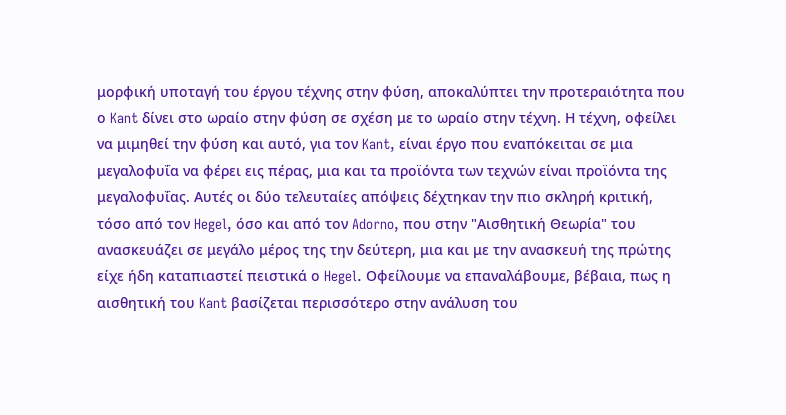μορφική υποταγή του έργου τέχνης στην φύση, αποκαλύπτει την προτεραιότητα που ο Kant δίνει στο ωραίο στην φύση σε σχέση με το ωραίο στην τέχνη. Η τέχνη, οφείλει να μιμηθεί την φύση και αυτό, για τον Kant, είναι έργο που εναπόκειται σε μια μεγαλοφυΐα να φέρει εις πέρας, μια και τα προϊόντα των τεχνών είναι προϊόντα της μεγαλοφυΐας. Αυτές οι δύο τελευταίες απόψεις δέχτηκαν την πιο σκληρή κριτική, τόσο από τον Hegel, όσο και από τον Adorno, που στην "Αισθητική Θεωρία" του ανασκευάζει σε μεγάλο μέρος της την δεύτερη, μια και με την ανασκευή της πρώτης είχε ήδη καταπιαστεί πειστικά ο Hegel. Οφείλουμε να επαναλάβουμε, βέβαια, πως η αισθητική του Kant βασίζεται περισσότερο στην ανάλυση του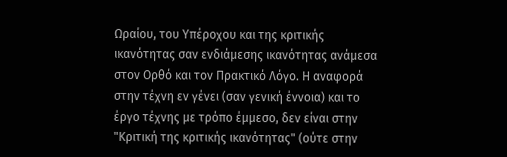Ωραίου, του Υπέροχου και της κριτικής ικανότητας σαν ενδιάμεσης ικανότητας ανάμεσα στον Ορθό και τον Πρακτικό Λόγο. Η αναφορά στην τέχνη εν γένει (σαν γενική έννοια) και το έργο τέχνης με τρόπο έμμεσο, δεν είναι στην "Κριτική της κριτικής ικανότητας" (ούτε στην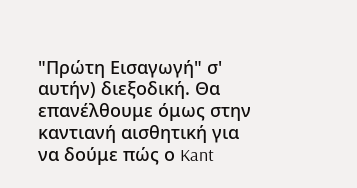"Πρώτη Εισαγωγή" σ' αυτήν) διεξοδική. Θα επανέλθουμε όμως στην καντιανή αισθητική για να δούμε πώς ο Kant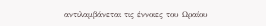αντιλαμβάνεται τις έννοιες του Ωραίου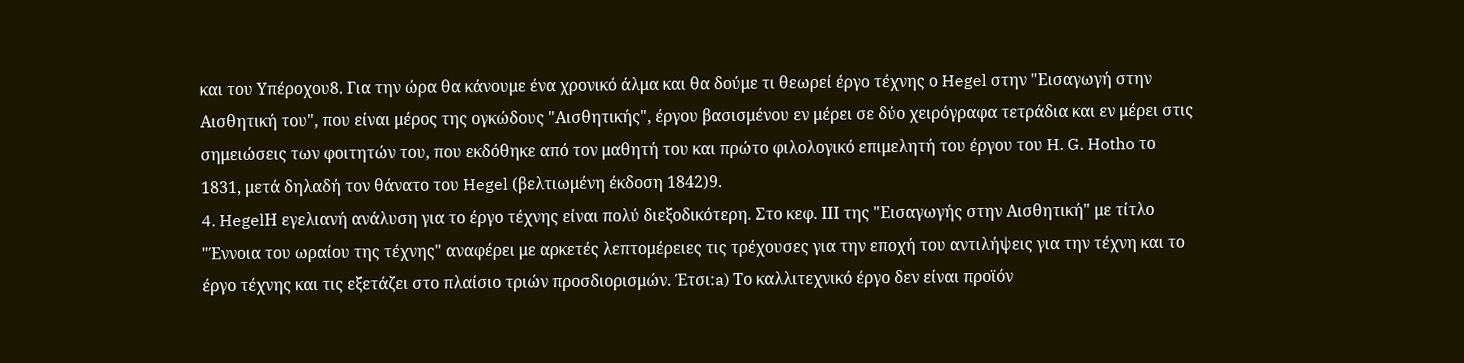και του Υπέροχου8. Για την ώρα θα κάνουμε ένα χρονικό άλμα και θα δούμε τι θεωρεί έργο τέχνης ο Hegel στην "Εισαγωγή στην Αισθητική του", που είναι μέρος της ογκώδους "Αισθητικής", έργου βασισμένου εν μέρει σε δύο χειρόγραφα τετράδια και εν μέρει στις σημειώσεις των φοιτητών του, που εκδόθηκε από τον μαθητή του και πρώτο φιλολογικό επιμελητή του έργου του H. G. Hotho το 1831, μετά δηλαδή τον θάνατο του Hegel (βελτιωμένη έκδοση 1842)9.
4. HegelΗ εγελιανή ανάλυση για το έργο τέχνης είναι πολύ διεξοδικότερη. Στο κεφ. ΙΙΙ της "Εισαγωγής στην Αισθητική" με τίτλο "Έννοια του ωραίου της τέχνης" αναφέρει με αρκετές λεπτομέρειες τις τρέχουσες για την εποχή του αντιλήψεις για την τέχνη και το έργο τέχνης και τις εξετάζει στο πλαίσιο τριών προσδιορισμών. Έτσι:a) Το καλλιτεχνικό έργο δεν είναι προϊόν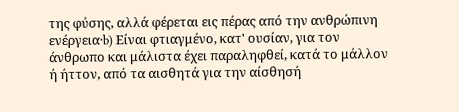της φύσης, αλλά φέρεται εις πέρας από την ανθρώπινη ενέργεια·b) Είναι φτιαγμένο, κατ' ουσίαν, για τον άνθρωπο και μάλιστα έχει παραληφθεί, κατά το μάλλον ή ήττον, από τα αισθητά για την αίσθησή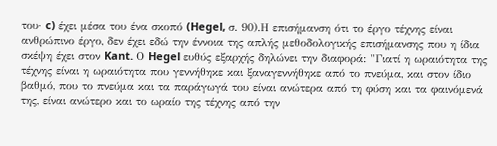του· c) έχει μέσα του ένα σκοπό (Hegel, σ. 90).Η επισήμανση ότι το έργο τέχνης είναι ανθρώπινο έργο, δεν έχει εδώ την έννοια της απλής μεθοδολογικής επισήμανσης που η ίδια σκέψη έχει στον Kant. Ο Hegel ευθύς εξαρχής δηλώνει την διαφορά: "Γιατί η ωραιότητα της τέχνης είναι η ωραιότητα που γεννήθηκε και ξαναγεννήθηκε από το πνεύμα, και στον ίδιο βαθμό, που το πνεύμα και τα παράγωγά του είναι ανώτερα από τη φύση και τα φαινόμενά της, είναι ανώτερο και το ωραίο της τέχνης από την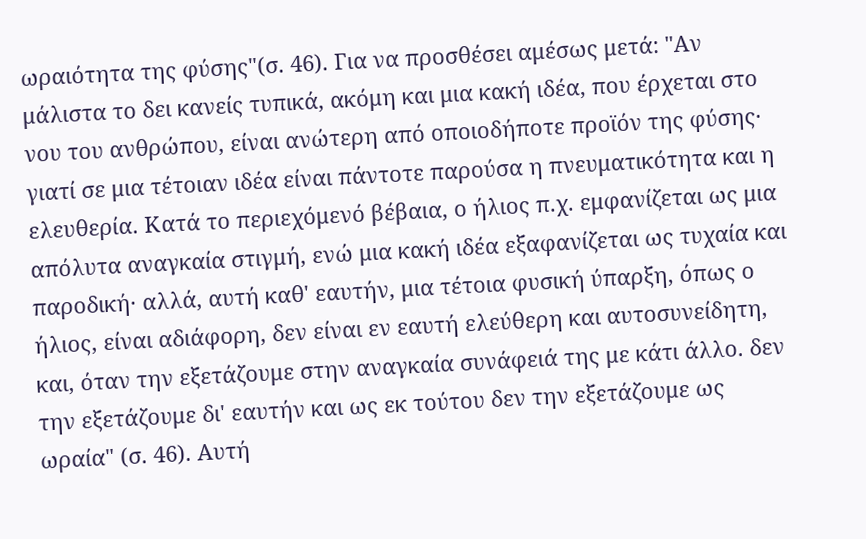ωραιότητα της φύσης"(σ. 46). Για να προσθέσει αμέσως μετά: "Αν μάλιστα το δει κανείς τυπικά, ακόμη και μια κακή ιδέα, που έρχεται στο νου του ανθρώπου, είναι ανώτερη από οποιοδήποτε προϊόν της φύσης· γιατί σε μια τέτοιαν ιδέα είναι πάντοτε παρούσα η πνευματικότητα και η ελευθερία. Κατά το περιεχόμενό βέβαια, ο ήλιος π.χ. εμφανίζεται ως μια απόλυτα αναγκαία στιγμή, ενώ μια κακή ιδέα εξαφανίζεται ως τυχαία και παροδική· αλλά, αυτή καθ' εαυτήν, μια τέτοια φυσική ύπαρξη, όπως ο ήλιος, είναι αδιάφορη, δεν είναι εν εαυτή ελεύθερη και αυτοσυνείδητη, και, όταν την εξετάζουμε στην αναγκαία συνάφειά της με κάτι άλλο. δεν την εξετάζουμε δι' εαυτήν και ως εκ τούτου δεν την εξετάζουμε ως ωραία" (σ. 46). Αυτή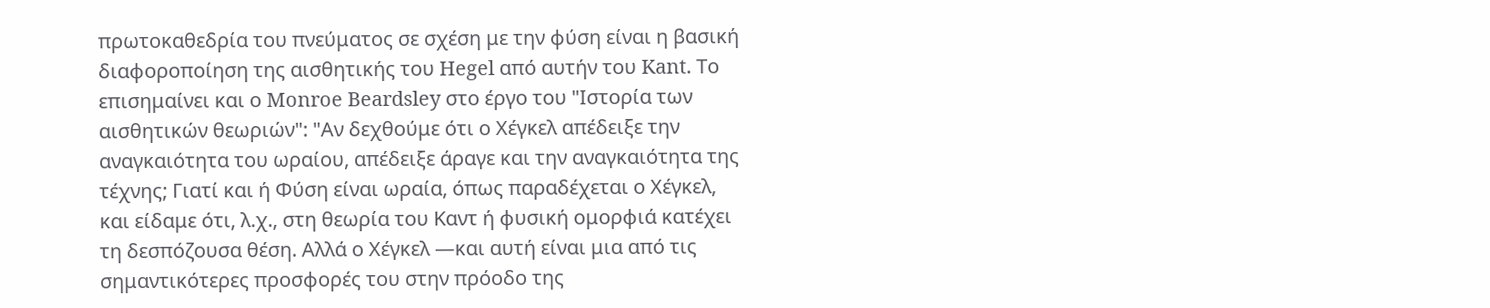πρωτοκαθεδρία του πνεύματος σε σχέση με την φύση είναι η βασική διαφοροποίηση της αισθητικής του Hegel από αυτήν του Kant. Το επισημαίνει και ο Monroe Beardsley στο έργο του "Ιστορία των αισθητικών θεωριών": "Αν δεχθούμε ότι ο Χέγκελ απέδειξε την αναγκαιότητα του ωραίου, απέδειξε άραγε και την αναγκαιότητα της τέχνης; Γιατί και ή Φύση είναι ωραία, όπως παραδέχεται ο Χέγκελ, και είδαμε ότι, λ.χ., στη θεωρία του Καντ ή φυσική ομορφιά κατέχει τη δεσπόζουσα θέση. Αλλά ο Χέγκελ —και αυτή είναι μια από τις σημαντικότερες προσφορές του στην πρόοδο της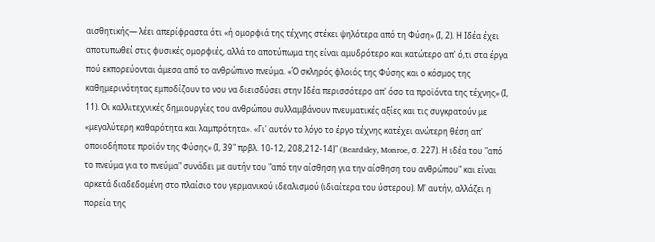αισθητικής— λέει απερίφραστα ότι «ή ομορφιά της τέχνης στέκει ψηλότερα από τη Φύση» (Ι, 2). Η Ιδέα έχει αποτυπωθεί στις φυσικές ομορφιές, αλλά το αποτύπωμα της είναι αμυδρότερο και κατώτερο απ' ό,τι στα έργα πού εκπορεύονται άμεσα από το ανθρώπινο πνεύμα. «Ό σκληρός φλοιός της Φύσης και ο κόσμος της καθημερινότητας εμποδίζουν το νου να διεισδύσει στην Ιδέα περισσότερο απ' όσο τα προϊόντα της τέχνης» (Ι, 11). Οι καλλιτεχνικές δημιουργίες του ανθρώπου συλλαμβάνουν πνευματικές αξίες και τις συγκρατούν με «μεγαλύτερη καθαρότητα και λαμπρότητα». «Γι' αυτόν το λόγο το έργο τέχνης κατέχει ανώτερη θέση απ' οποιοδήποτε προϊόν της Φύσης» (Ι, 39" πρβλ. 10-12, 208,212-14)" (Beardsley, Monroe, σ. 227). Η ιδέα του "από το πνεύμα για το πνεύμα" συνάδει με αυτήν του "από την αίσθηση για την αίσθηση του ανθρώπου" και είναι αρκετά διαδεδομένη στο πλαίσιο του γερμανικού ιδεαλισμού (ιδιαίτερα του ύστερου). Μ' αυτήν, αλλάζει η πορεία της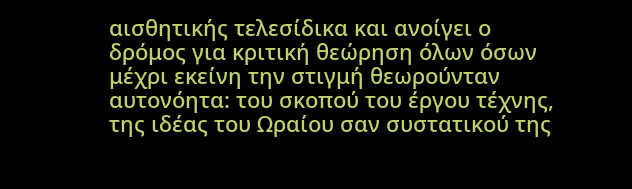αισθητικής τελεσίδικα και ανοίγει ο δρόμος για κριτική θεώρηση όλων όσων μέχρι εκείνη την στιγμή θεωρούνταν αυτονόητα: του σκοπού του έργου τέχνης, της ιδέας του Ωραίου σαν συστατικού της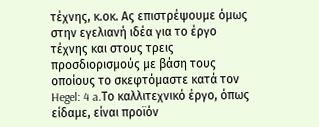τέχνης, κ.οκ. Ας επιστρέψουμε όμως στην εγελιανή ιδέα για το έργο τέχνης και στους τρεις προσδιορισμούς με βάση τους οποίους το σκεφτόμαστε κατά τον Hegel: 4 a.Το καλλιτεχνικό έργο, όπως είδαμε, είναι προϊόν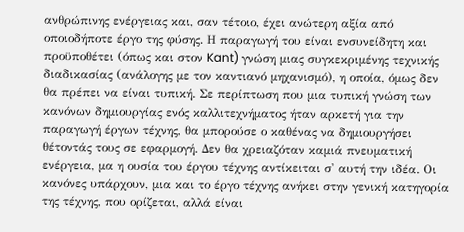ανθρώπινης ενέργειας και, σαν τέτοιο, έχει ανώτερη αξία από οποιοδήποτε έργο της φύσης. Η παραγωγή του είναι ενσυνείδητη και προϋποθέτει (όπως και στον Kant) γνώση μιας συγκεκριμένης τεχνικής διαδικασίας (ανάλογης με τον καντιανό μηχανισμό), η οποία, όμως δεν θα πρέπει να είναι τυπική. Σε περίπτωση που μια τυπική γνώση των κανόνων δημιουργίας ενός καλλιτεχνήματος ήταν αρκετή για την παραγωγή έργων τέχνης, θα μπορούσε ο καθένας να δημιουργήσει θέτοντάς τους σε εφαρμογή. Δεν θα χρειαζόταν καμιά πνευματική ενέργεια, μα η ουσία του έργου τέχνης αντίκειται σ' αυτή την ιδέα. Οι κανόνες υπάρχουν, μια και το έργο τέχνης ανήκει στην γενική κατηγορία της τέχνης, που ορίζεται, αλλά είναι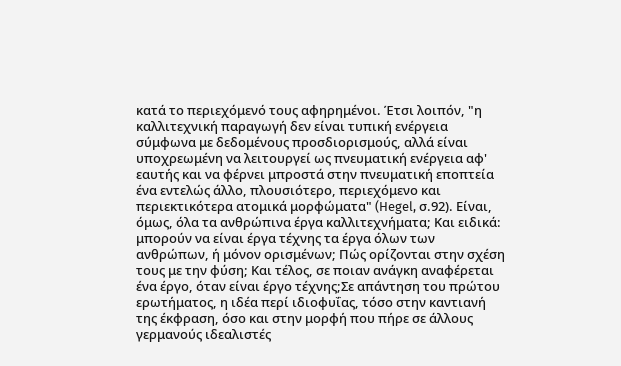κατά το περιεχόμενό τους αφηρημένοι. Έτσι λοιπόν, "η καλλιτεχνική παραγωγή δεν είναι τυπική ενέργεια σύμφωνα με δεδομένους προσδιορισμούς, αλλά είναι υποχρεωμένη να λειτουργεί ως πνευματική ενέργεια αφ' εαυτής και να φέρνει μπροστά στην πνευματική εποπτεία ένα εντελώς άλλο, πλουσιότερο, περιεχόμενο και περιεκτικότερα ατομικά μορφώματα" (Hegel, σ.92). Είναι, όμως, όλα τα ανθρώπινα έργα καλλιτεχνήματα; Και ειδικά: μπορούν να είναι έργα τέχνης τα έργα όλων των ανθρώπων, ή μόνον ορισμένων; Πώς ορίζονται στην σχέση τους με την φύση; Και τέλος, σε ποιαν ανάγκη αναφέρεται ένα έργο, όταν είναι έργο τέχνης;Σε απάντηση του πρώτου ερωτήματος, η ιδέα περί ιδιοφυΐας, τόσο στην καντιανή της έκφραση, όσο και στην μορφή που πήρε σε άλλους γερμανούς ιδεαλιστές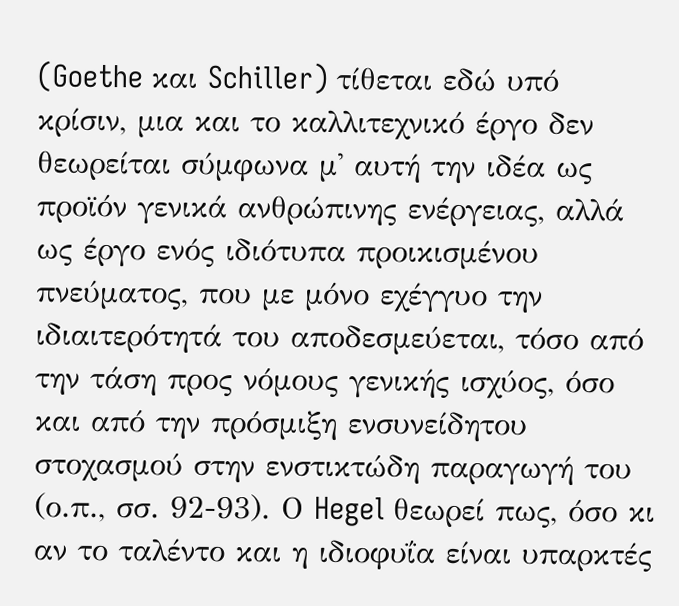(Goethe και Schiller) τίθεται εδώ υπό κρίσιν, μια και το καλλιτεχνικό έργο δεν θεωρείται σύμφωνα μ' αυτή την ιδέα ως προϊόν γενικά ανθρώπινης ενέργειας, αλλά ως έργο ενός ιδιότυπα προικισμένου πνεύματος, που με μόνο εχέγγυο την ιδιαιτερότητά του αποδεσμεύεται, τόσο από την τάση προς νόμους γενικής ισχύος, όσο και από την πρόσμιξη ενσυνείδητου στοχασμού στην ενστικτώδη παραγωγή του (ο.π., σσ. 92-93). Ο Hegel θεωρεί πως, όσο κι αν το ταλέντο και η ιδιοφυΐα είναι υπαρκτές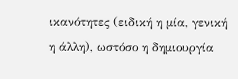ικανότητες (ειδική η μία, γενική η άλλη), ωστόσο η δημιουργία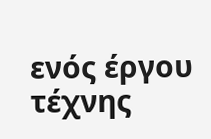ενός έργου τέχνης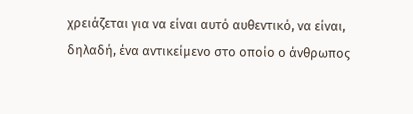χρειάζεται για να είναι αυτό αυθεντικό, να είναι, δηλαδή, ένα αντικείμενο στο οποίο ο άνθρωπος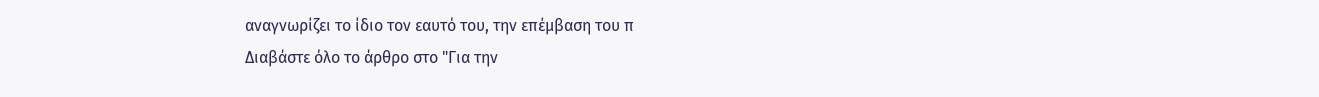αναγνωρίζει το ίδιο τον εαυτό του, την επέμβαση του π
Διαβάστε όλο το άρθρο στο "Για την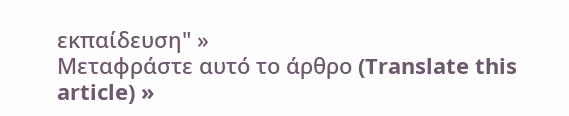εκπαίδευση" »
Μεταφράστε αυτό το άρθρο (Translate this article) »